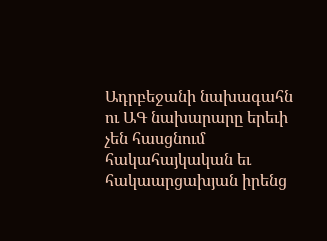Ադրբեջանի նախագահն ու ԱԳ նախարարը երեւի չեն հասցնում հակահայկական եւ հակաարցախյան իրենց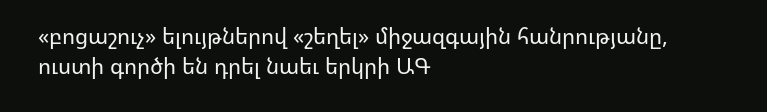«բոցաշուչ» ելույթներով «շեղել» միջազգային հանրությանը, ուստի գործի են դրել նաեւ երկրի ԱԳ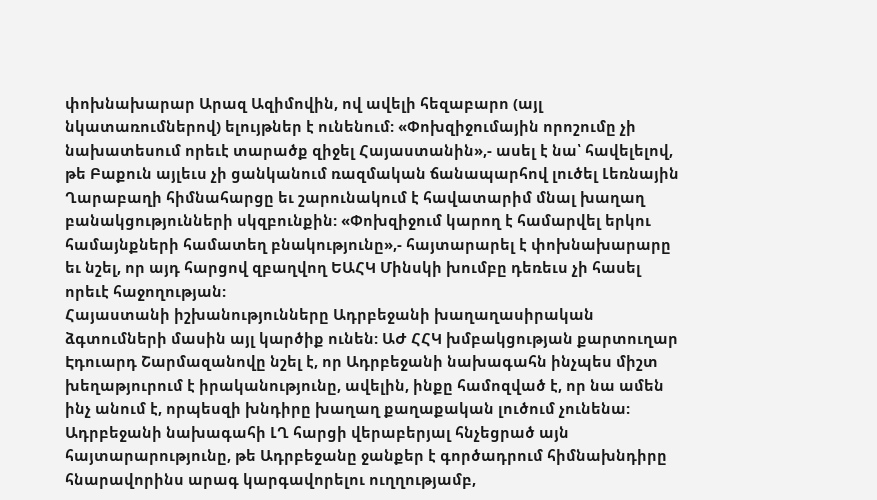փոխնախարար Արազ Ազիմովին, ով ավելի հեզաբարո (այլ նկատառումներով) ելույթներ է ունենում: «Փոխզիջումային որոշումը չի նախատեսում որեւէ տարածք զիջել Հայաստանին»,- ասել է նա՝ հավելելով, թե Բաքուն այլեւս չի ցանկանում ռազմական ճանապարհով լուծել Լեռնային Ղարաբաղի հիմնահարցը եւ շարունակում է հավատարիմ մնալ խաղաղ բանակցությունների սկզբունքին: «Փոխզիջում կարող է համարվել երկու համայնքների համատեղ բնակությունը»,- հայտարարել է փոխնախարարը եւ նշել, որ այդ հարցով զբաղվող ԵԱՀԿ Մինսկի խումբը դեռեւս չի հասել որեւէ հաջողության:
Հայաստանի իշխանությունները Ադրբեջանի խաղաղասիրական ձգտումների մասին այլ կարծիք ունեն: ԱԺ ՀՀԿ խմբակցության քարտուղար Էդուարդ Շարմազանովը նշել է, որ Ադրբեջանի նախագահն ինչպես միշտ խեղաթյուրում է իրականությունը, ավելին, ինքը համոզված է, որ նա ամեն ինչ անում է, որպեսզի խնդիրը խաղաղ քաղաքական լուծում չունենա: Ադրբեջանի նախագահի ԼՂ հարցի վերաբերյալ հնչեցրած այն հայտարարությունը, թե Ադրբեջանը ջանքեր է գործադրում հիմնախնդիրը հնարավորինս արագ կարգավորելու ուղղությամբ,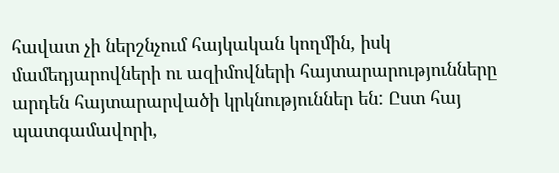հավատ չի ներշնչում հայկական կողմին, իսկ մամեդյարովների ու ազիմովների հայտարարությունները արդեն հայտարարվածի կրկնություններ են: Ըստ հայ պատգամավորի,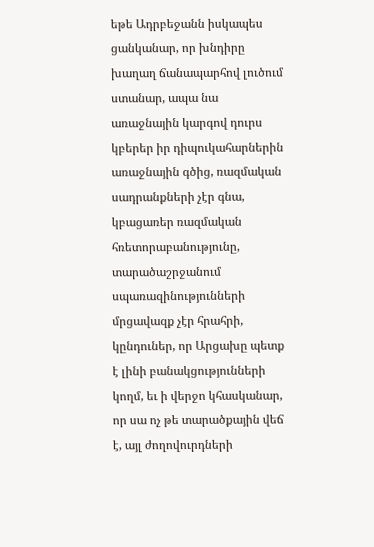եթե Ադրբեջանն իսկապես ցանկանար, որ խնդիրը խաղաղ ճանապարհով լուծում ստանար, ապա նա առաջնային կարգով դուրս կբերեր իր դիպուկահարներին առաջնային գծից, ռազմական սադրանքների չէր գնա, կբացառեր ռազմական հռետորաբանությունը, տարածաշրջանում սպառազինությունների մրցավազք չէր հրահրի, կընդուներ, որ Արցախը պետք է լինի բանակցությունների կողմ, եւ ի վերջո կհասկանար, որ սա ոչ թե տարածքային վեճ է, այլ ժողովուրդների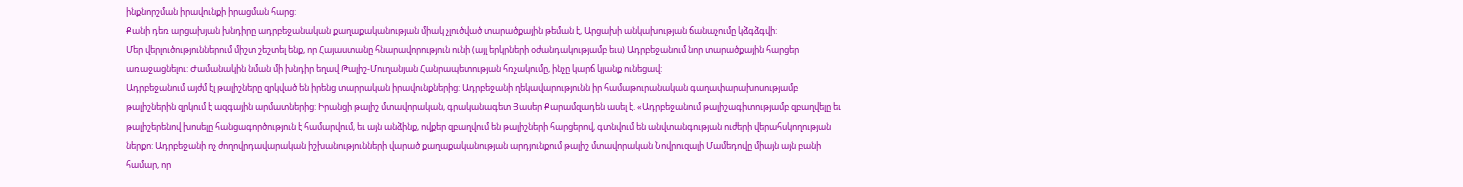ինքնորշման իրավունքի իրացման հարց:
Քանի դեռ արցախյան խնդիրը ադրբեջանական քաղաքականության միակ չլուծված տարածքային թեման է, Արցախի անկախության ճանաչումը կձգձգվի:
Մեր վերլուծություններում միշտ շեշտել ենք, որ Հայաստանը հնարավորություն ունի (այլ երկրների օժանդակությամբ եւս) Ադրբեջանում նոր տարածքային հարցեր առաջացնելու: Ժամանակին նման մի խնդիր եղավ Թալիշ-Մուղանյան Հանրապետության հռչակումը, ինչը կարճ կյանք ունեցավ:
Ադրբեջանում այժմ էլ թալիշները զրկված են իրենց տարրական իրավունքներից: Ադրբեջանի ղեկավարությունն իր համաթուրանական գաղափարախոսությամբ թալիշներին զրկում է ազգային արմատներից: Իրանցի թալիշ մտավորական, գրականագետ Յասեր Քարամզադեն ասել է. «Ադրբեջանում թալիշագիտությամբ զբաղվելը եւ թալիշերենով խոսելը հանցագործություն է համարվում, եւ այն անձինք, ովքեր զբաղվում են թալիշների հարցերով, գտնվում են անվտանգության ուժերի վերահսկողության ներքո: Ադրբեջանի ոչ ժողովրդավարական իշխանությունների վարած քաղաքականության արդյունքում թալիշ մտավորական Նովրուզալի Մամեդովը միայն այն բանի համար, որ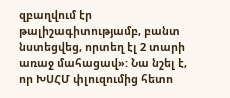զբաղվում էր թալիշագիտությամբ, բանտ նստեցվեց, որտեղ էլ 2 տարի առաջ մահացավ»: Նա նշել է, որ ԽՍՀՄ փլուզումից հետո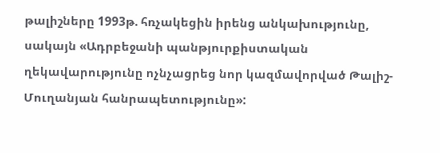թալիշները 1993թ. հռչակեցին իրենց անկախությունը, սակայն «Ադրբեջանի պանթյուրքիստական ղեկավարությունը ոչնչացրեց նոր կազմավորված Թալիշ-Մուղանյան հանրապետությունը»: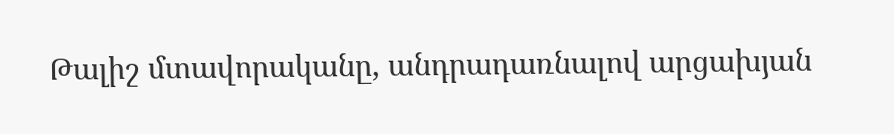Թալիշ մտավորականը, անդրադառնալով արցախյան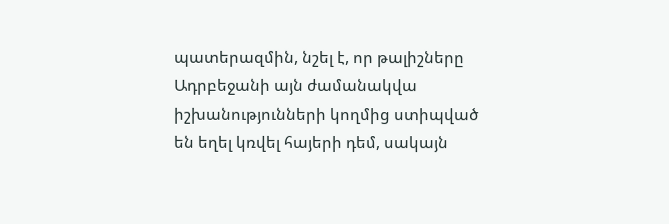պատերազմին, նշել է, որ թալիշները Ադրբեջանի այն ժամանակվա իշխանությունների կողմից ստիպված են եղել կռվել հայերի դեմ, սակայն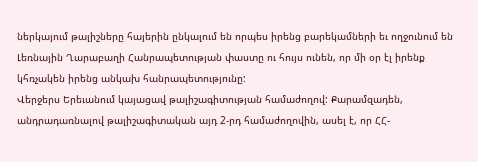ներկայում թալիշները հայերին ընկալում են որպես իրենց բարեկամների եւ ողջունում են Լեռնային Ղարաբաղի Հանրապետության փաստը ու հույս ունեն, որ մի օր էլ իրենք կհռչակեն իրենց անկախ հանրապետությունը:
Վերջերս Երեւանում կայացավ թալիշագիտության համաժողով: Քարամզադեն, անդրադառնալով թալիշագիտական այդ 2-րդ համաժողովին, ասել է, որ ՀՀ-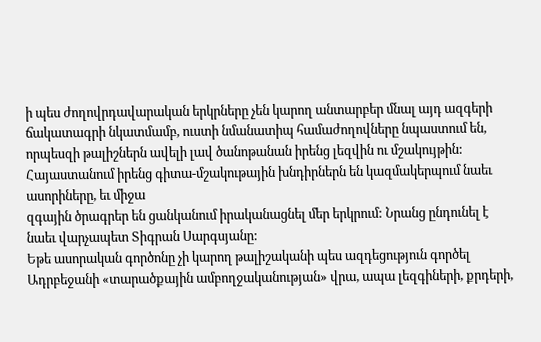ի պես ժողովրդավարական երկրները չեն կարող անտարբեր մնալ այդ ազգերի ճակատագրի նկատմամբ, ուստի նմանատիպ համաժողովները նպաստում են, որպեսզի թալիշներն ավելի լավ ծանոթանան իրենց լեզվին ու մշակույթին:
Հայաստանում իրենց գիտա-մշակութային խնդիրներն են կազմակերպում նաեւ ասորիները, եւ միջա
զգային ծրագրեր են ցանկանում իրականացնել մեր երկրում: Նրանց ընդունել է նաեւ վարչապետ Տիգրան Սարգսյանը:
Եթե ասորական գործոնը չի կարող թալիշականի պես ազդեցություն գործել Ադրբեջանի «տարածքային ամբողջականության» վրա, ապա լեզգիների, քրդերի,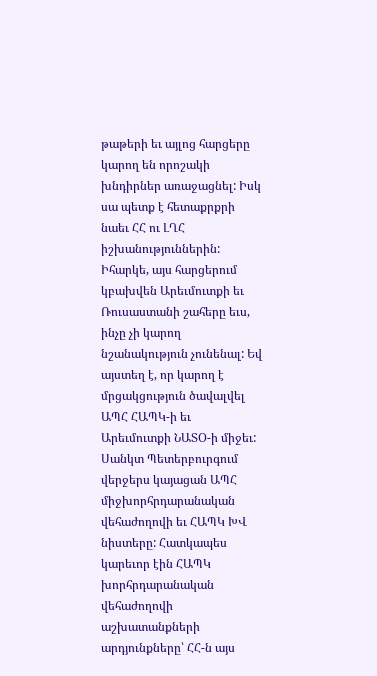թաթերի եւ այլոց հարցերը կարող են որոշակի խնդիրներ առաջացնել: Իսկ սա պետք է հետաքրքրի նաեւ ՀՀ ու ԼՂՀ իշխանություններին:
Իհարկե, այս հարցերում կբախվեն Արեւմուտքի եւ Ռուսաստանի շահերը եւս, ինչը չի կարող նշանակություն չունենալ: Եվ այստեղ է, որ կարող է մրցակցություն ծավալվել ԱՊՀ ՀԱՊԿ-ի եւ Արեւմուտքի ՆԱՏՕ-ի միջեւ:
Սանկտ Պետերբուրգում վերջերս կայացան ԱՊՀ միջխորհրդարանական վեհաժողովի եւ ՀԱՊԿ ԽՎ նիստերը: Հատկապես կարեւոր էին ՀԱՊԿ խորհրդարանական վեհաժողովի աշխատանքների արդյունքները՝ ՀՀ-ն այս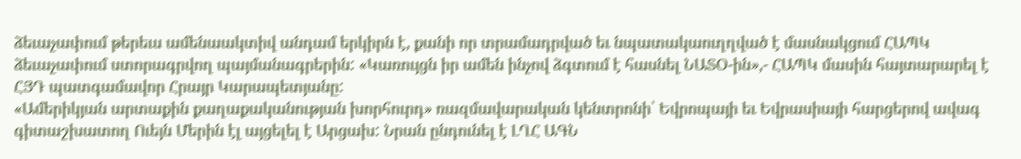ձեւաչափում թերեւս ամենաակտիվ անդամ երկիրն է, քանի որ տրամադրված եւ նպատակաուղղված է մասնակցում ՀԱՊԿ ձեւաչափում ստորագրվող պայմանագրերին: «Կառույցն իր ամեն ինչով ձգտում է հասնել ՆԱՏՕ-ին»,- ՀԱՊԿ մասին հայտարարել է ՀՅԴ պատգամավոր Հրայր Կարապետյանը:
«Ամերիկյան արտաքին քաղաքականության խորհուրդ» ռազմավարական կենտրոնի՝ Եվրոպայի եւ Եվրասիայի հարցերով ավագ գիտաշխատող Ուեյն Մերին էլ այցելել է Արցախ: Նրան ընդունել է ԼՂՀ ԱԳՆ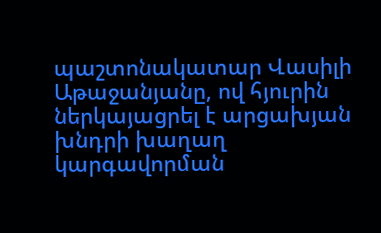պաշտոնակատար Վասիլի Աթաջանյանը, ով հյուրին ներկայացրել է արցախյան խնդրի խաղաղ կարգավորման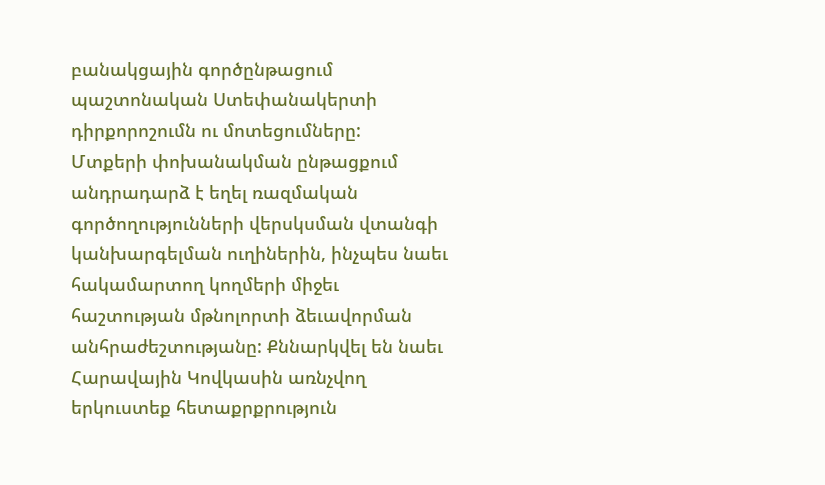բանակցային գործընթացում պաշտոնական Ստեփանակերտի դիրքորոշումն ու մոտեցումները:
Մտքերի փոխանակման ընթացքում անդրադարձ է եղել ռազմական գործողությունների վերսկսման վտանգի կանխարգելման ուղիներին, ինչպես նաեւ հակամարտող կողմերի միջեւ հաշտության մթնոլորտի ձեւավորման անհրաժեշտությանը: Քննարկվել են նաեւ Հարավային Կովկասին առնչվող երկուստեք հետաքրքրություն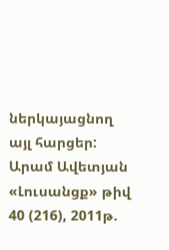ներկայացնող այլ հարցեր:
Արամ Ավետյան
«Լուսանցք» թիվ 40 (216), 2011թ.